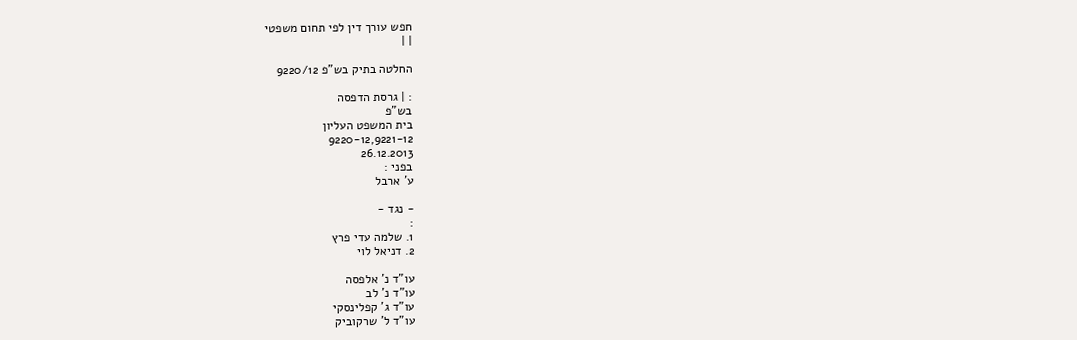חפש עורך דין לפי תחום משפטי
| |

החלטה בתיק בש"פ 9220/12

: | גרסת הדפסה
בש"פ
בית המשפט העליון
9220-12,9221-12
26.12.2013
בפני :
ע' ארבל

- נגד -
:
1. שלמה עדי פרץ
2. דניאל לוי

עו"ד נ' אלפסה
עו"ד נ' לב
עו"ד ג' קפלינסקי
עו"ד ל' שרקוביק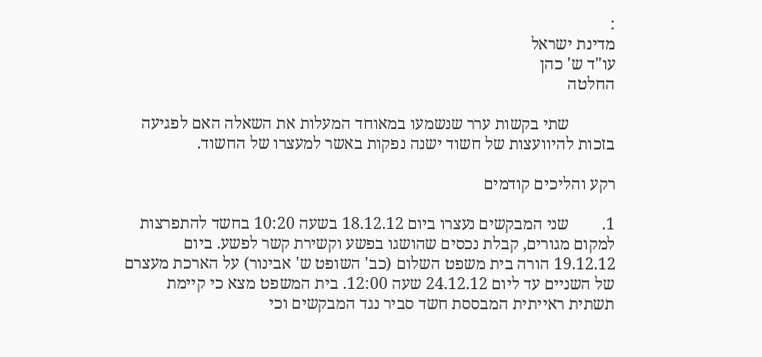:
מדינת ישראל
עו"ד ש' כהן
החלטה

           שתי בקשות ערר שנשמעו במאוחד המעלות את השאלה האם לפגיעה בזכות להיוועצות של חשוד ישנה נפקות באשר למעצרו של החשוד.

רקע והליכים קודמים

1.        שני המבקשים נעצרו ביום 18.12.12 בשעה 10:20 בחשד להתפרצות למקום מגורים, קבלת נכסים שהושגו בפשע וקשירת קשר לפשע. ביום 19.12.12 הורה בית משפט השלום (כב' השופט ש' אבינור) על הארכת מעצרם של השניים עד ליום 24.12.12 שעה 12:00. בית המשפט מצא כי קיימת תשתית ראייתית המבססת חשד סביר נגד המבקשים וכי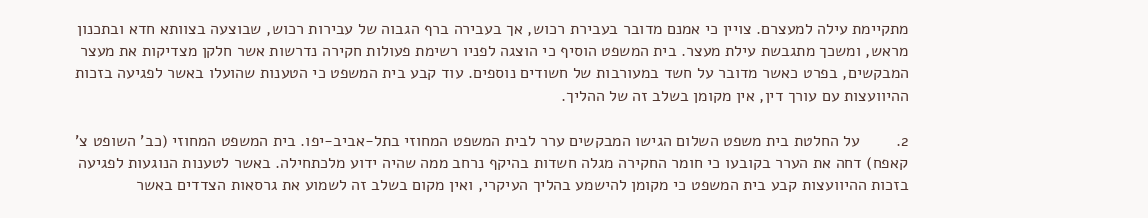מתקיימת עילה למעצרם. צויין כי אמנם מדובר בעבירת רכוש, אך בעבירה ברף הגבוה של עבירות רכוש, שבוצעה בצוותא חדא ובתכנון מראש, ומשכך מתגבשת עילת מעצר. בית המשפט הוסיף כי הוצגה לפניו רשימת פעולות חקירה נדרשות אשר חלקן מצדיקות את מעצר המבקשים, בפרט כאשר מדובר על חשד במעורבות של חשודים נוספים. עוד קבע בית המשפט כי הטענות שהועלו באשר לפגיעה בזכות ההיוועצות עם עורך דין, אין מקומן בשלב זה של ההליך.

2.        על החלטת בית משפט השלום הגישו המבקשים ערר לבית המשפט המחוזי בתל-אביב-יפו. בית המשפט המחוזי (כב' השופט צ' קאפח) דחה את הערר בקובעו כי חומר החקירה מגלה חשדות בהיקף נרחב ממה שהיה ידוע מלכתחילה. באשר לטענות הנוגעות לפגיעה בזכות ההיוועצות קבע בית המשפט כי מקומן להישמע בהליך העיקרי, ואין מקום בשלב זה לשמוע את גרסאות הצדדים באשר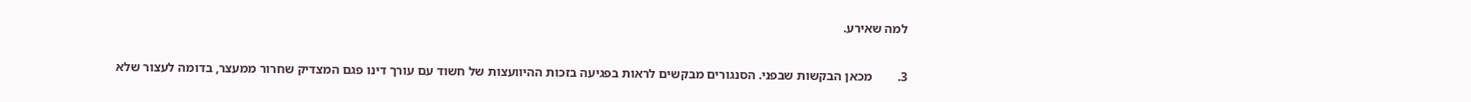למה שאירע.

3.        מכאן הבקשות שבפני. הסנגורים מבקשים לראות בפגיעה בזכות ההיוועצות של חשוד עם עורך דינו פגם המצדיק שחרור ממעצר, בדומה לעצור שלא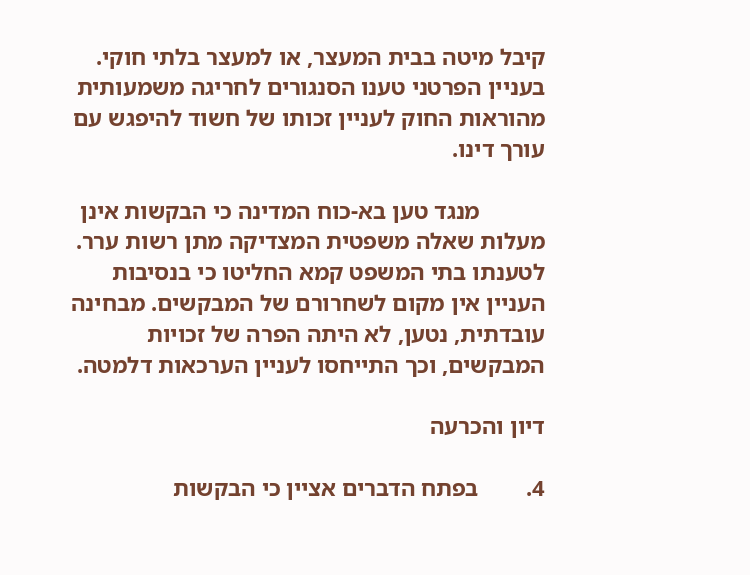קיבל מיטה בבית המעצר, או למעצר בלתי חוקי. בעניין הפרטני טענו הסנגורים לחריגה משמעותית מהוראות החוק לעניין זכותו של חשוד להיפגש עם עורך דינו.

           מנגד טען בא-כוח המדינה כי הבקשות אינן מעלות שאלה משפטית המצדיקה מתן רשות ערר. לטענתו בתי המשפט קמא החליטו כי בנסיבות העניין אין מקום לשחרורם של המבקשים. מבחינה עובדתית, נטען, לא היתה הפרה של זכויות המבקשים, וכך התייחסו לעניין הערכאות דלמטה.

דיון והכרעה

4.        בפתח הדברים אציין כי הבקשות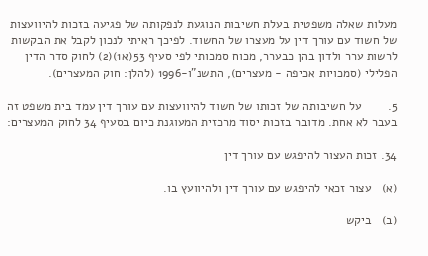מעלות שאלה משפטית בעלת חשיבות הנוגעת לנפקותה של פגיעה בזכות להיוועצות של חשוד עם עורך דין על מעצרו של החשוד. לפיכך ראיתי לנכון לקבל את הבקשות לרשות ערר ולדון בהן כבערר, מכוח סמכותי לפי סעיף 53(א1)(2) לחוק סדר הדין הפלילי (סמכויות אכיפה - מעצרים), התשנ"ו-1996 (להלן: חוק המעצרים).

5.        על חשיבותה של זכותו של חשוד להיוועצות עם עורך דין עמד בית משפט זה בעבר לא אחת. מדובר בזכות יסוד מרכזית המעוגנת כיום בסעיף 34 לחוק המעצרים:

34. זכות העצור להיפגש עם עורך דין

(א)   עצור זכאי להיפגש עם עורך דין ולהיוועץ בו.

(ב)   ביקש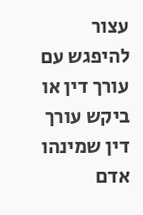עצור להיפגש עם עורך דין או ביקש עורך דין שמינהו אדם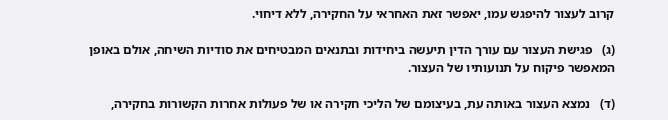קרוב לעצור להיפגש עמו, יאפשר זאת האחראי על החקירה, ללא דיחוי.

(ג)   פגישת העצור עם עורך הדין תיעשה ביחידות ובתנאים המבטיחים את סודיות השיחה, אולם באופן המאפשר פיקוח על תנועותיו של העצור.

(ד)   נמצא העצור באותה עת, בעיצומם של הליכי חקירה או של פעולות אחרות הקשורות בחקירה,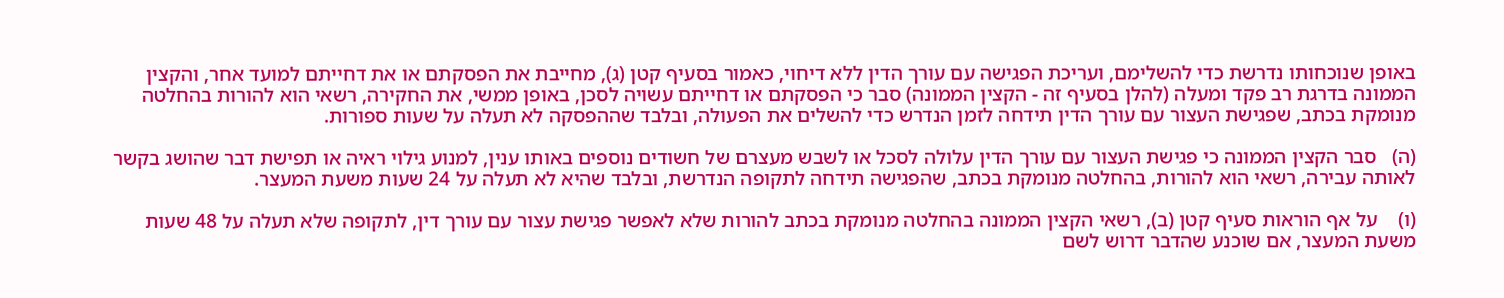באופן שנוכחותו נדרשת כדי להשלימם, ועריכת הפגישה עם עורך הדין ללא דיחוי, כאמור בסעיף קטן (ג), מחייבת את הפסקתם או את דחייתם למועד אחר, והקצין הממונה בדרגת רב פקד ומעלה (להלן בסעיף זה - הקצין הממונה) סבר כי הפסקתם או דחייתם עשויה לסכן, באופן ממשי, את החקירה, רשאי הוא להורות בהחלטה מנומקת בכתב, שפגישת העצור עם עורך הדין תידחה לזמן הנדרש כדי להשלים את הפעולה, ובלבד שההפסקה לא תעלה על שעות ספורות.

(ה)   סבר הקצין הממונה כי פגישת העצור עם עורך הדין עלולה לסכל או לשבש מעצרם של חשודים נוספים באותו ענין, למנוע גילוי ראיה או תפישת דבר שהושג בקשר לאותה עבירה, רשאי הוא להורות, בהחלטה מנומקת בכתב, שהפגישה תידחה לתקופה הנדרשת, ובלבד שהיא לא תעלה על 24 שעות משעת המעצר.

(ו)    על אף הוראות סעיף קטן (ב), רשאי הקצין הממונה בהחלטה מנומקת בכתב להורות שלא לאפשר פגישת עצור עם עורך דין, לתקופה שלא תעלה על 48 שעות משעת המעצר, אם שוכנע שהדבר דרוש לשם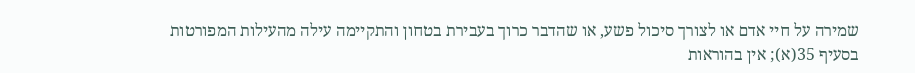שמירה על חיי אדם או לצורך סיכול פשע, או שהדבר כרוך בעבירת בטחון והתקיימה עילה מהעילות המפורטות בסעיף 35(א); אין בהוראות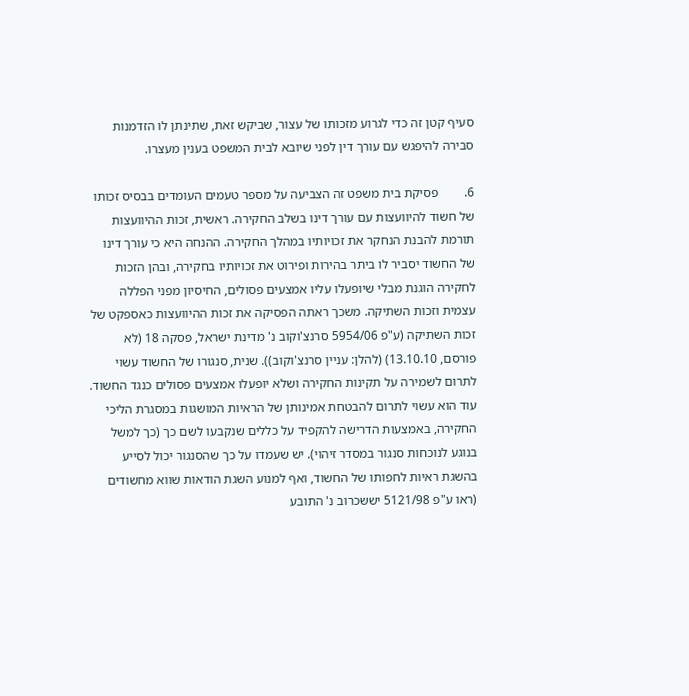סעיף קטן זה כדי לגרוע מזכותו של עצור, שביקש זאת, שתינתן לו הזדמנות סבירה להיפגש עם עורך דין לפני שיובא לבית המשפט בענין מעצרו.

6.        פסיקת בית משפט זה הצביעה על מספר טעמים העומדים בבסיס זכותו של חשוד להיוועצות עם עורך דינו בשלב החקירה. ראשית, זכות ההיוועצות תורמת להבנת הנחקר את זכויותיו במהלך החקירה. ההנחה היא כי עורך דינו של החשוד יסביר לו ביתר בהירות ופירוט את זכויותיו בחקירה, ובהן הזכות לחקירה הוגנת מבלי שיופעלו עליו אמצעים פסולים, החיסיון מפני הפללה עצמית וזכות השתיקה. משכך ראתה הפסיקה את זכות ההיוועצות כאספקט של זכות השתיקה (ע"פ 5954/06 סרנצ'וקוב נ' מדינת ישראל, פסקה 18 (לא פורסם, 13.10.10) (להלן: עניין סרנצ'וקוב)). שנית, סנגורו של החשוד עשוי לתרום לשמירה על תקינות החקירה ושלא יופעלו אמצעים פסולים כנגד החשוד. עוד הוא עשוי לתרום להבטחת אמינותן של הראיות המושגות במסגרת הליכי החקירה, באמצעות הדרישה להקפיד על כללים שנקבעו לשם כך (כך למשל בנוגע לנוכחות סנגור במסדר זיהוי). יש שעמדו על כך שהסנגור יכול לסייע בהשגת ראיות לחפותו של החשוד, ואף למנוע השגת הודאות שווא מחשודים (ראו ע"פ 5121/98 יששכרוב נ' התובע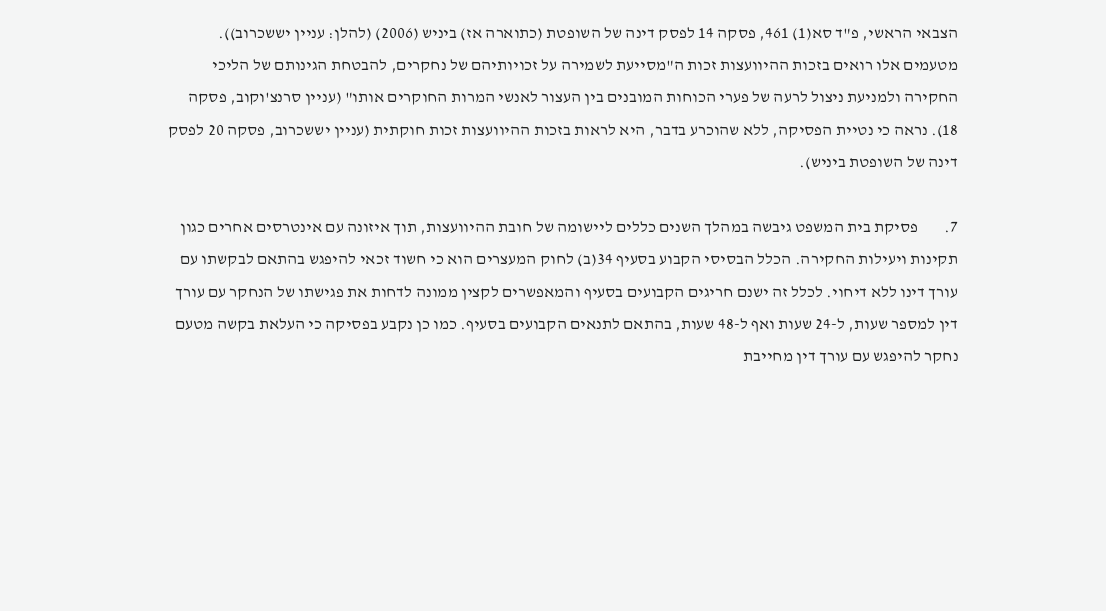הצבאי הראשי, פ"ד סא(1) 461, פסקה 14 לפסק דינה של השופטת (כתוארה אז) ביניש (2006) (להלן: עניין יששכרוב)). מטעמים אלו רואים בזכות ההיוועצות זכות ה"מסייעת לשמירה על זכויותיהם של נחקרים, להבטחת הגינותם של הליכי החקירה ולמניעת ניצול לרעה של פערי הכוחות המובנים בין העצור לאנשי המרות החוקרים אותו" (עניין סרנצ'וקוב, פסקה 18). נראה כי נטיית הפסיקה, ללא שהוכרע בדבר, היא לראות בזכות ההיוועצות זכות חוקתית (עניין יששכרוב, פסקה 20 לפסק דינה של השופטת ביניש).

7.        פסיקת בית המשפט גיבשה במהלך השנים כללים ליישומה של חובת ההיוועצות, תוך איזונה עם אינטרסים אחרים כגון תקינות ויעילות החקירה. הכלל הבסיסי הקבוע בסעיף 34(ב) לחוק המעצרים הוא כי חשוד זכאי להיפגש בהתאם לבקשתו עם עורך דינו ללא דיחוי. לכלל זה ישנם חריגים הקבועים בסעיף והמאפשרים לקצין ממונה לדחות את פגישתו של הנחקר עם עורך דין למספר שעות, ל-24 שעות ואף ל-48 שעות, בהתאם לתנאים הקבועים בסעיף. כמו כן נקבע בפסיקה כי העלאת בקשה מטעם נחקר להיפגש עם עורך דין מחייבת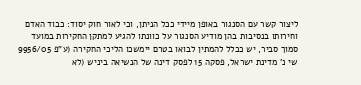ליצור קשר עם הסנגור באופן מיידי ככל הניתן, וכי לאור חוק יסוד: כבוד האדם וחירותו בנסיבות בהן מודיע הסנגור על כוונתו להגיע למתקן החקירות במועד סמוך סביר, יש ככלל להמתין לבואו בטרם יימשכו הליכי החקירה (ע"פ 9956/05 שי נ' מדינת ישראל, פסקה 15 לפסק דינה של הנשיאה ביניש (לא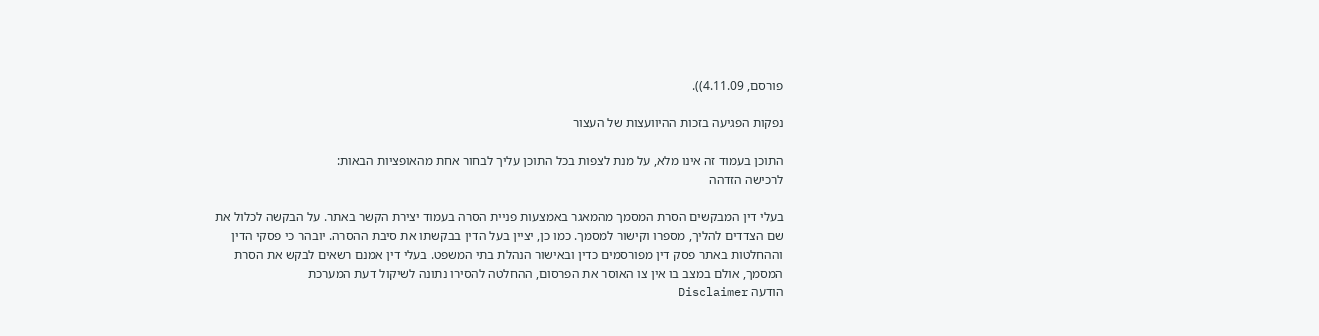פורסם, 4.11.09)).

נפקות הפגיעה בזכות ההיוועצות של העצור

התוכן בעמוד זה אינו מלא, על מנת לצפות בכל התוכן עליך לבחור אחת מהאופציות הבאות:
לרכישה הזדהה

בעלי דין המבקשים הסרת המסמך מהמאגר באמצעות פניית הסרה בעמוד יצירת הקשר באתר. על הבקשה לכלול את שם הצדדים להליך, מספרו וקישור למסמך. כמו כן, יציין בעל הדין בבקשתו את סיבת ההסרה. יובהר כי פסקי הדין וההחלטות באתר פסק דין מפורסמים כדין ובאישור הנהלת בתי המשפט. בעלי דין אמנם רשאים לבקש את הסרת המסמך, אולם במצב בו אין צו האוסר את הפרסום, ההחלטה להסירו נתונה לשיקול דעת המערכת
הודעה Disclaimer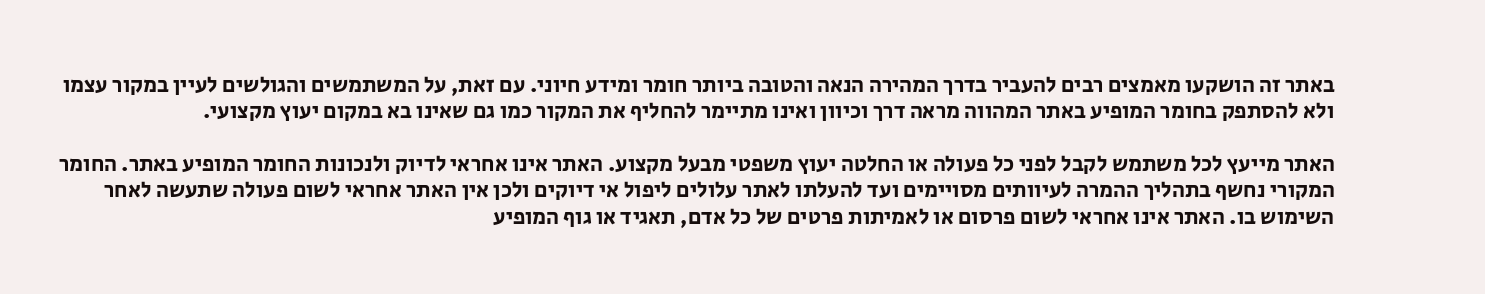באתר זה הושקעו מאמצים רבים להעביר בדרך המהירה הנאה והטובה ביותר חומר ומידע חיוני. עם זאת, על המשתמשים והגולשים לעיין במקור עצמו ולא להסתפק בחומר המופיע באתר המהווה מראה דרך וכיוון ואינו מתיימר להחליף את המקור כמו גם שאינו בא במקום יעוץ מקצועי.

האתר מייעץ לכל משתמש לקבל לפני כל פעולה או החלטה יעוץ משפטי מבעל מקצוע. האתר אינו אחראי לדיוק ולנכונות החומר המופיע באתר. החומר המקורי נחשף בתהליך ההמרה לעיוותים מסויימים ועד להעלתו לאתר עלולים ליפול אי דיוקים ולכן אין האתר אחראי לשום פעולה שתעשה לאחר השימוש בו. האתר אינו אחראי לשום פרסום או לאמיתות פרטים של כל אדם, תאגיד או גוף המופיע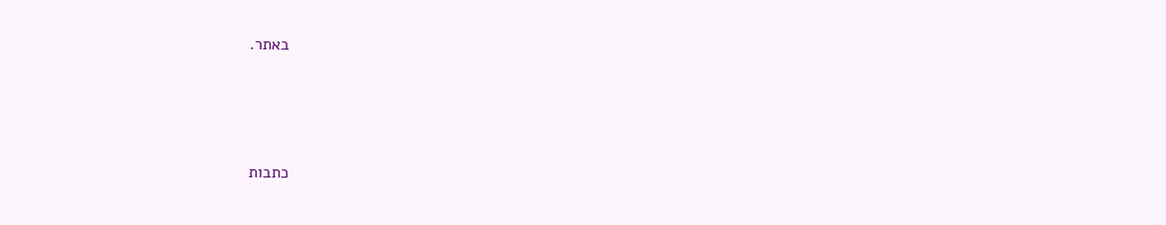באתר.




כתבות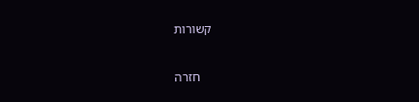קשורות

    חזרה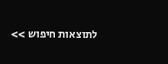לתוצאות חיפוש >>